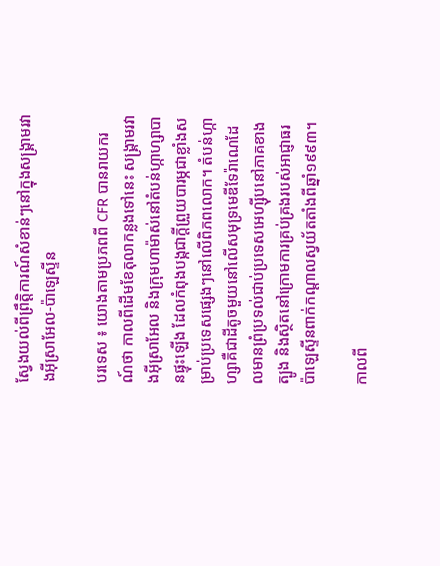ស្វែងយល់ពីព្រឹត្តិការណ៍សំខាន់ៗនៅក្នុងសង្គ្រាមរវាងអ៊ីស្រាអែល-ប៉ាឡេស្ទីន

បរទេស ៖ យោងតាមប្រភពពី CFR បានរាយករណ៍ថា កាលពីដើមខែតុលាកន្លងទៅនេះ សង្រ្គាមរវាងអ៊ីស្រាអែល និងក្រុមហាម៉ាស់នៅតំបន់ហ្កាហ្សាបានផ្ទុះឡើង ដែលកំពុងបង្កជាក្ដីព្រួយបារម្ភជាខ្លាំងសម្រាប់ប្រទេសផ្សេងៗនៅលើពិភពលោក។ តំបន់ហ្កាហ្សាគឺជាដីតូចមួយនៅលើសមុទ្រមេឌីទែរ៉ាណេដែលមានព្រំប្រទល់ជាប់ប្រទេសអេហ្ស៊ីបនៅភាគខាងត្បូង និងស្ថិតនៅក្រោមការគ្រប់គ្រងរបស់អាជ្ញាធរប៉ាឡេស្ទីនពាក់កណ្តាលស្វយ័តតាំងពីឆ្នាំ១៩៩៣។

កាលពី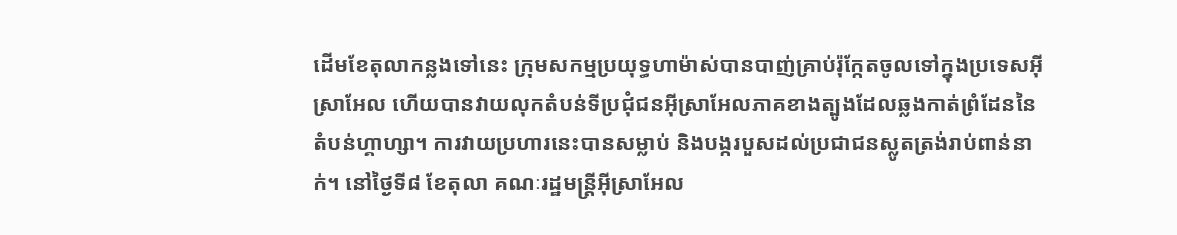ដើមខែតុលាកន្លងទៅនេះ ក្រុមសកម្មប្រយុទ្ធហាម៉ាស់បានបាញ់គ្រាប់រ៉ុក្កែតចូលទៅក្នុងប្រទេសអ៊ីស្រាអែល ហើយបានវាយលុកតំបន់ទីប្រជុំជនអ៊ីស្រាអែលភាគខាងត្បូងដែលឆ្លងកាត់ព្រំដែននៃតំបន់ហ្គាហ្សា។ ការវាយប្រហារនេះបានសម្លាប់ និងបង្ករបួសដល់ប្រជាជនស្លូតត្រង់រាប់ពាន់នាក់។ នៅថ្ងៃទី៨ ខែតុលា គណៈរដ្ឋមន្ត្រីអ៊ីស្រាអែល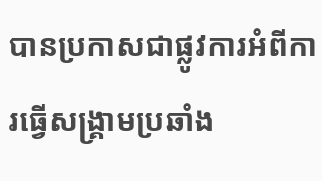បានប្រកាសជាផ្លូវការអំពីការធ្វើសង្រ្គាមប្រឆាំង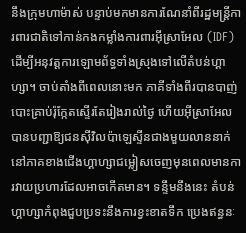នឹងក្រុមហាម៉ាស់ បន្ទាប់មកមានការណែនាំពីរដ្ឋមន្ត្រីការពារជាតិទៅកាន់កងកម្លាំងការពារអ៊ីស្រាអែល (IDF) ដើម្បីអនុវត្តការឡោមព័ទ្ធទាំងស្រុងទៅលើតំបន់ហ្គាហ្សា។ ចាប់តាំងពីពេលនោះមក ភាគីទាំងពីរបានបាញ់បោះគ្រាប់រ៉ុក្កែតស្ទើរតែរៀងរាល់ថ្ងៃ ហើយអ៊ីស្រាអែលបានបញ្ជាឱ្យជនស៊ីវិលប៉ាឡេស្ទីនជាងមួយលាននាក់នៅភាគខាងជើងហ្គាហ្សាជម្លៀសចេញមុនពេលមានការវាយប្រហារដែលអាចកើតមាន។ ទន្ទឹមនឹងនេះ តំបន់ហ្គាហ្សាកំពុងជួបប្រទះនឹងការខ្វះខាតទឹក ប្រេងឥន្ធនៈ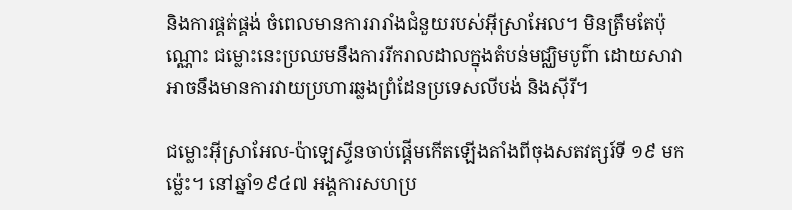និងការផ្គត់ផ្គង់ ចំពេលមានការរារាំងជំនួយរបស់អ៊ីស្រាអែល។ មិនត្រឹមតែប៉ុណ្ណោះ ជម្លោះនេះប្រឈមនឹងការរីករាលដាលក្នុងតំបន់មជ្ឈិមបូព៌ា ដោយសាវាអាចនឹងមានការវាយប្រហារឆ្លងព្រំដែនប្រទេសលីបង់ និងស៊ីរី។

ជម្លោះអ៊ីស្រាអែល-ប៉ាឡេស្ទីនចាប់ផ្តើមកើតឡើងតាំងពីចុងសតវត្សរ៍ទី ១៩ មកម្ល៉េះ។ នៅឆ្នាំ១៩៤៧ អង្គការសហប្រ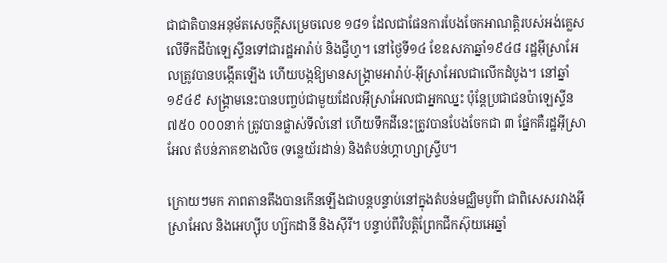ជាជាតិបានអនុម័តសេចក្ដីសម្រេចលេខ ១៨១ ដែលជាផែនការបែងចែកអាណត្តិរបស់អង់គ្លេសលើទីកដីប៉ាឡេស្ទីនទៅជារដ្ឋអារ៉ាប់ និងជ្វីហ្វ។ នៅថ្ងៃទី១៤ ខែឧសភាឆ្នាំ១៩៤៨ រដ្ឋអ៊ីស្រាអែលត្រូវបានបង្កើតឡើង ហើយបង្កឱ្យមានសង្រ្គាមអារ៉ាប់-អ៊ីស្រាអែលជាលើកដំបូង។ នៅឆ្នាំ ១៩៤៩ សង្គ្រាមនេះបានបញ្ចប់ជាមួយដែលអ៊ីស្រាអែលជាអ្នកឈ្នះ ប៉ុន្តែប្រជាជនប៉ាឡេស្ទីន ៧៥០ ០០០នាក់ ត្រូវបានផ្លាស់ទីលំនៅ ហើយទឹកដីនេះត្រូវបានបែងចែកជា ៣ ផ្នែកគឺរដ្ឋអ៊ីស្រាអែល តំបន់ភាគខាងលិច (ទន្លេយ័រដាន់) និងតំបន់ហ្គាហ្សាស្ទ្រីប។

ក្រោយៗមក ភាពតានតឹងបានកើនឡើងជាបន្តបន្ទាប់នៅក្នុងតំបន់មជ្ឈិមបូព៌ា ជាពិសេសរវាងអ៊ីស្រាអែល និងអេហ្ស៊ីប ហ្ស៊កដានី និងស៊ីរី។ បន្ទាប់ពីវិបត្តិព្រែកជីកស៊ុយអេឆ្នាំ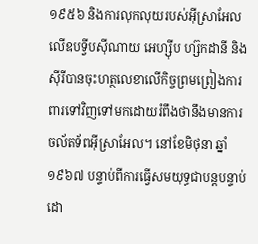១៩៥៦ និងការលុកលុយរបស់អ៊ីស្រាអែលលើឧបទ្វីបស៊ីណាយ អេហ្ស៊ីប ហ្ស៊កដានី និងស៊ីរីបានចុះហត្ថលេខាលើកិច្ចព្រមព្រៀងការពារទៅវិញទៅមកដោយរំពឹងថានឹងមានការចល័តទ័ពអ៊ីស្រាអែល។ នៅខែមិថុនា ឆ្នាំ១៩៦៧ បន្ទាប់ពីការធ្វើសមយុទ្ធជាបន្តបន្ទាប់ដោ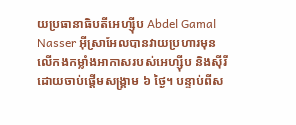យប្រធានាធិបតីអេហ្ស៊ីប Abdel Gamal Nasser អ៊ីស្រាអែលបានវាយប្រហារមុនលើកងកម្លាំងអាកាសរបស់អេហ្ស៊ីប និងស៊ីរី ដោយចាប់ផ្តើមសង្រ្គាម ៦ ថ្ងៃ។ បន្ទាប់ពីស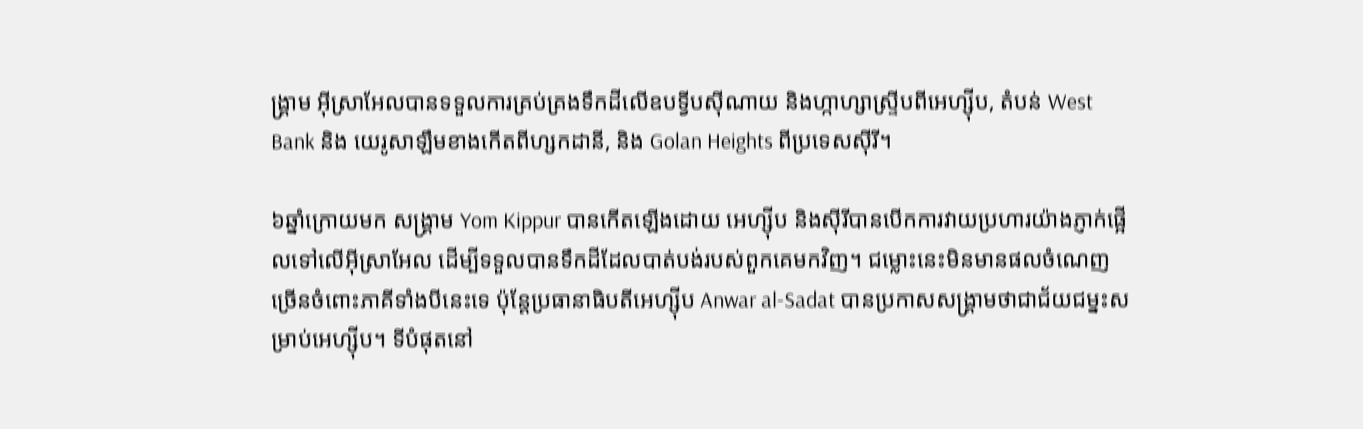ង្គ្រាម អ៊ីស្រាអែលបានទទួលការគ្រប់គ្រងទឹកដីលើឧបទ្វីបស៊ីណាយ និងហ្កាហ្សាស្ទ្រីបពីអេហ្ស៊ីប, តំបន់ West Bank និង យេរូសាឡឹមខាងកើតពីហ្សកដានី, និង Golan Heights ពីប្រទេសស៊ីរី។

៦ឆ្នាំក្រោយមក សង្រ្គាម Yom Kippur បានកើតឡើងដោយ អេហ្ស៊ីប និងស៊ីរីបានបើកការវាយប្រហារយ៉ាងភ្ញាក់ផ្អើលទៅលើអ៊ីស្រាអែល ដើម្បីទទួលបានទឹកដីដែលបាត់បង់របស់ពួកគេមកវិញ។ ជម្លោះនេះមិនមានផលចំណេញច្រើនចំពោះភាគីទាំងបីនេះទេ ប៉ុន្តែប្រធានាធិបតីអេហ្ស៊ីប Anwar al-Sadat បានប្រកាសសង្រ្គាមថាជាជ័យជម្នះសម្រាប់អេហ្ស៊ីប។ ទីបំផុតនៅ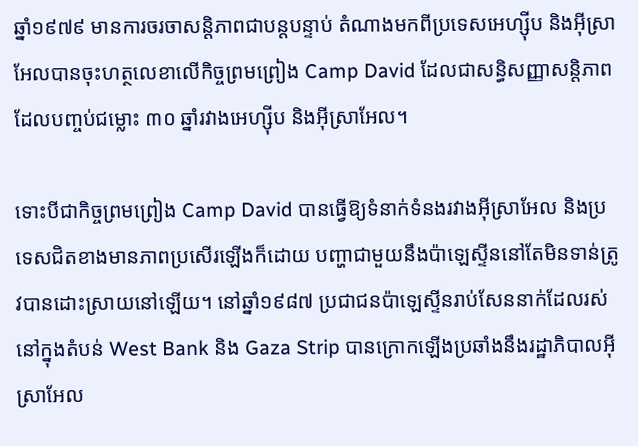ឆ្នាំ១៩៧៩ មានការចរចាសន្តិភាពជាបន្តបន្ទាប់ តំណាងមកពីប្រទេសអេហ្ស៊ីប និងអ៊ីស្រាអែលបានចុះហត្ថលេខាលើកិច្ចព្រមព្រៀង Camp David ដែលជាសន្ធិសញ្ញាសន្តិភាពដែលបញ្ចប់ជម្លោះ ៣០ ឆ្នាំរវាងអេហ្ស៊ីប និងអ៊ីស្រាអែល។

ទោះបីជាកិច្ចព្រមព្រៀង Camp David បានធ្វើឱ្យទំនាក់ទំនងរវាងអ៊ីស្រាអែល និងប្រទេសជិតខាងមានភាពប្រសើរឡើងក៏ដោយ បញ្ហាជាមួយនឹងប៉ាឡេស្ទីននៅតែមិនទាន់ត្រូវបានដោះស្រាយនៅឡើយ។ នៅឆ្នាំ១៩៨៧ ប្រជាជនប៉ាឡេស្ទីនរាប់សែននាក់ដែលរស់នៅក្នុងតំបន់ West Bank និង Gaza Strip បានក្រោកឡើងប្រឆាំងនឹងរដ្ឋាភិបាលអ៊ីស្រាអែល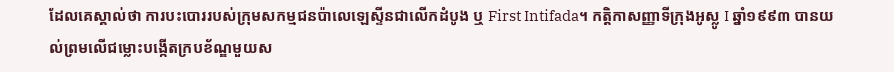ដែលគេស្គាល់ថា ការបះបោររបស់ក្រុមសកម្មជនប៉ាលេឡេស្ទីនជាលើកដំបូង ឬ First Intifada។ កត្តិកាសញ្ញាទីក្រុងអូស្លូ I ឆ្នាំ១៩៩៣ បានយល់ព្រមលើជម្លោះបង្កើតក្របខ័ណ្ឌមួយស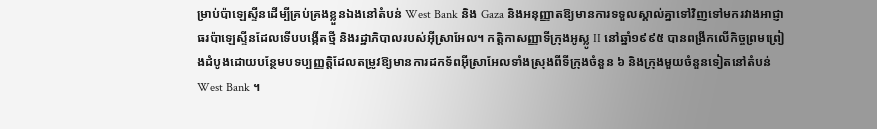ម្រាប់ប៉ាឡេស្ទីនដើម្បីគ្រប់គ្រងខ្លួនឯងនៅតំបន់ West Bank និង Gaza និងអនុញ្ញាតឱ្យមានការទទួលស្គាល់គ្នាទៅវិញទៅមករវាងអាជ្ញាធរប៉ាឡេស្ទីនដែលទើបបង្កើតថ្មី និងរដ្ឋាភិបាលរបស់អ៊ីស្រាអែល។ កត្តិកាសញ្ញាទីក្រុងអូស្លូ II នៅឆ្នាំ១៩៩៥ បានពង្រីកលើកិច្ចព្រមព្រៀងដំបូងដោយបន្ថែមបទប្បញ្ញត្តិដែលតម្រូវឱ្យមានការដកទ័ពអ៊ីស្រាអែលទាំងស្រុងពីទីក្រុងចំនួន ៦ និងក្រុងមួយចំនួនទៀតនៅតំបន់ West Bank ។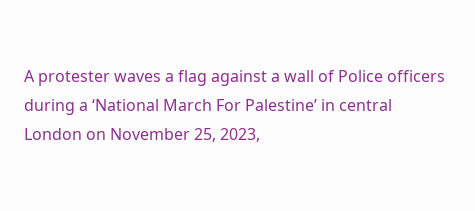A protester waves a flag against a wall of Police officers during a ‘National March For Palestine’ in central London on November 25, 2023,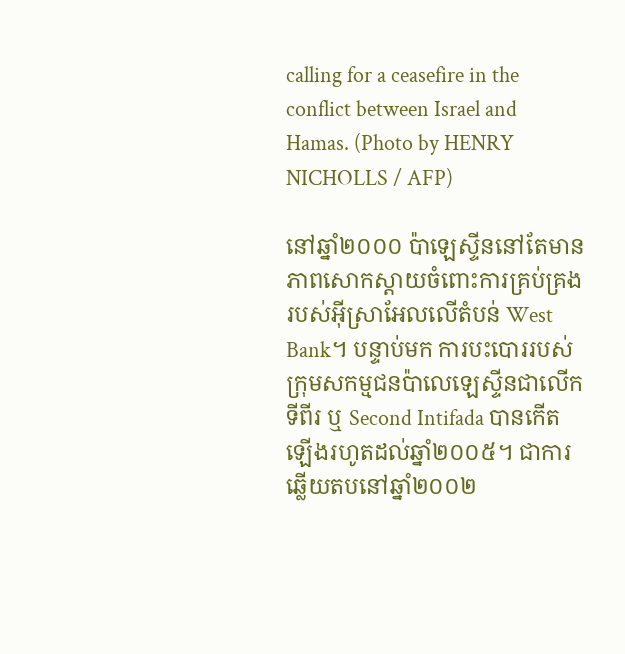calling for a ceasefire in the conflict between Israel and Hamas. (Photo by HENRY NICHOLLS / AFP)

នៅឆ្នាំ២០០០ ប៉ាឡេស្ទីននៅតែមានភាពសោកស្តាយចំពោះការគ្រប់គ្រងរបស់អ៊ីស្រាអែលលើតំបន់ West Bank។ បន្ទាប់មក ការបះបោររបស់ក្រុមសកម្មជនប៉ាលេឡេស្ទីនជាលើកទីពីរ ឬ Second Intifada បានកើតឡើងរហូតដល់ឆ្នាំ២០០៥។ ជាការឆ្លើយតបនៅឆ្នាំ២០០២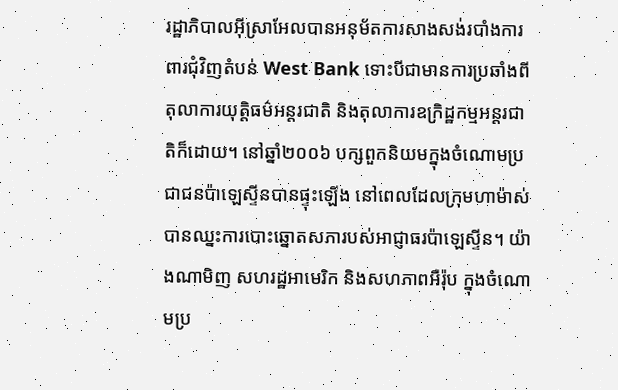រដ្ឋាភិបាលអ៊ីស្រាអែលបានអនុម័តការសាងសង់របាំងការពារជុំវិញតំបន់ West Bank ទោះបីជាមានការប្រឆាំងពីតុលាការយុត្តិធម៌អន្តរជាតិ និងតុលាការឧក្រិដ្ឋកម្មអន្តរជាតិក៏ដោយ។ នៅឆ្នាំ២០០៦ បក្សពួកនិយមក្នុងចំណោមប្រជាជនប៉ាឡេស្ទីនបានផ្ទុះឡើង នៅពេលដែលក្រុមហាម៉ាស់បានឈ្នះការបោះឆ្នោតសភារបស់អាជ្ញាធរប៉ាឡេស្ទីន។ យ៉ាងណាមិញ សហរដ្ឋអាមេរិក និងសហភាពអឺរ៉ុប ក្នុងចំណោមប្រ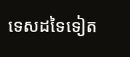ទេសដទៃទៀត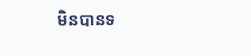មិនបានទ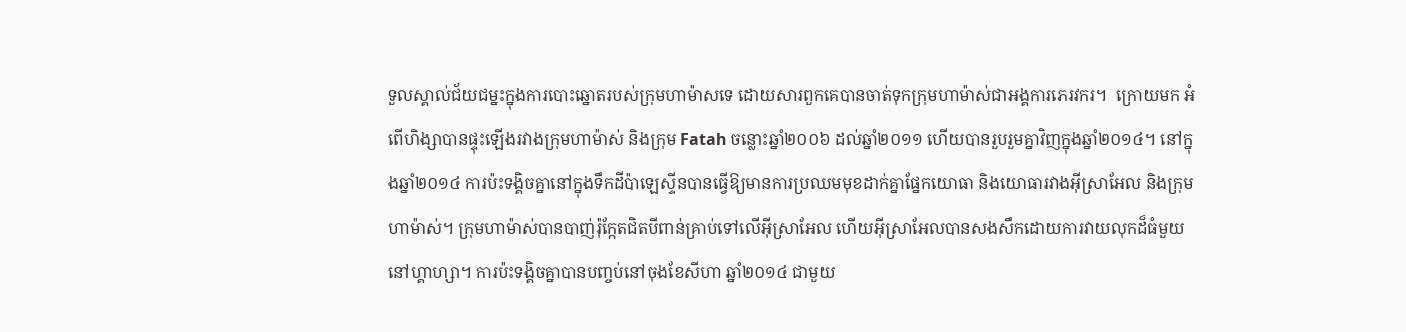ទួលស្គាល់ជ័យជម្នះក្នុងការបោះឆ្នោតរបស់ក្រុមហាម៉ាសទេ ដោយសារពួកគេបានចាត់ទុកក្រុមហាម៉ាស់ជាអង្គការភេរវករ។  ក្រោយមក អំពើហិង្សាបានផ្ទុះឡើងរវាងក្រុមហាម៉ាស់ និងក្រុម Fatah ចន្លោះឆ្នាំ២០០៦ ដល់ឆ្នាំ២០១១ ហើយបានរួបរួមគ្នាវិញក្នុងឆ្នាំ២០១៤។ នៅក្នុងឆ្នាំ២០១៤ ការប៉ះទង្គិចគ្នានៅក្នុងទឹកដីប៉ាឡេស្ទីនបានធ្វើឱ្យមានការប្រឈមមុខដាក់គ្នាផ្នែកយោធា និងយោធារវាងអ៊ីស្រាអែល និងក្រុមហាម៉ាស់។ ក្រុមហាម៉ាស់បានបាញ់រ៉ុក្កែតជិតបីពាន់គ្រាប់ទៅលើអ៊ីស្រាអែល ហើយអ៊ីស្រាអែលបានសងសឹកដោយការវាយលុកដ៏ធំមួយនៅហ្គាហ្សា។ ការប៉ះទង្គិចគ្នាបានបញ្ចប់នៅចុងខែសីហា ឆ្នាំ២០១៤ ជាមួយ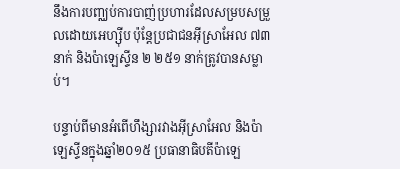នឹងការបញ្ឈប់ការបាញ់ប្រហារដែលសម្របសម្រួលដោយអេហ្ស៊ីប ប៉ុន្តែប្រជាជនអ៊ីស្រាអែល ៧៣ នាក់ និងប៉ាឡេស្ទីន ២ ២៥១ នាក់ត្រូវបានសម្លាប់។

បន្ទាប់ពីមានអំពើហឹង្សារវាងអ៊ីស្រាអែល និងប៉ាឡេស្ទីនក្នុងឆ្នាំ២០១៥ ប្រធានាធិបតីប៉ាឡេ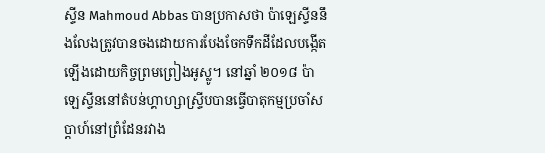ស្ទីន Mahmoud Abbas បានប្រកាសថា ប៉ាឡេស្ទីននឹងលែងត្រូវបានចងដោយការបែងចែកទឹកដីដែលបង្កើតឡើងដោយកិច្ចព្រមព្រៀងអូស្លូ។ នៅឆ្នាំ ២០១៨ ប៉ាឡេស្ទីននៅតំបន់ហ្គាហ្សាស្ទ្រីបបានធ្វើបាតុកម្មប្រចាំសប្តាហ៍នៅព្រំដែនរវាង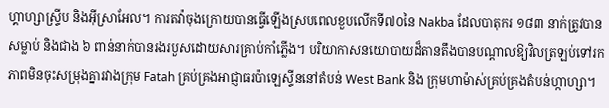ហ្គាហ្សាស្ទ្រីប និងអ៊ីស្រាអែល។ ការតវ៉ាចុងក្រោយបានធ្វើឡើងស្របពេលខួបលើកទី៧០នៃ Nakba ដែលបាតុករ ១៨៣ នាក់ត្រូវបានសម្លាប់ និងជាង ៦ ពាន់នាក់បានរងរបួសដោយសារគ្រាប់កាំភ្លើង។ បរិយាកាសនយោបាយដ៏តានតឹងបានបណ្តាលឱ្យវិលត្រឡប់ទៅរកភាពមិនចុះសម្រុងគ្នារវាងក្រុម Fatah គ្រប់គ្រងអាជ្ញាធរប៉ាឡេស្ទីននៅតំបន់ West Bank និង ក្រុមហាម៉ាស់គ្រប់គ្រងតំបន់ហ្កាហ្សា។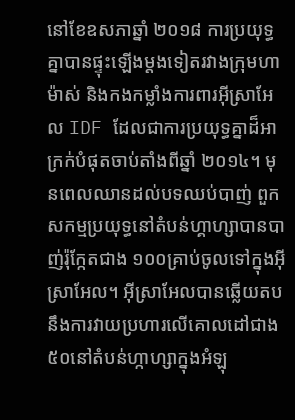នៅខែឧសភាឆ្នាំ ២០១៨ ការប្រយុទ្ធគ្នាបានផ្ទុះឡើងម្តងទៀតរវាងក្រុមហាម៉ាស់ និងកងកម្លាំងការពារអ៊ីស្រាអែល IDF ដែលជាការប្រយុទ្ធគ្នាដ៏អាក្រក់បំផុតចាប់តាំងពីឆ្នាំ ២០១៤។ មុនពេលឈានដល់បទឈប់បាញ់ ពួកសកម្មប្រយុទ្ធនៅតំបន់ហ្គាហ្សាបានបាញ់រ៉ុក្កែតជាង ១០០គ្រាប់ចូលទៅក្នុងអ៊ីស្រាអែល។ អ៊ីស្រាអែលបានឆ្លើយតបនឹងការវាយប្រហារលើគោលដៅជាង ៥០នៅតំបន់ហ្កាហ្សាក្នុងអំឡុ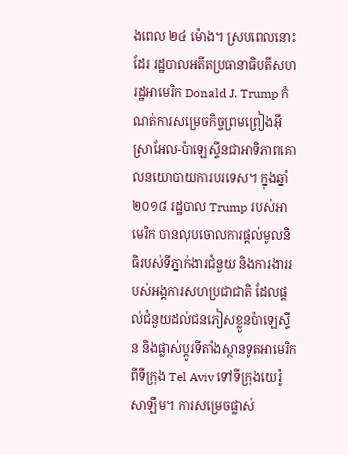ងពេល ២៤ ម៉ោង។ ស្របពេលនោះដែរ រដ្ឋបាលអតីតប្រធានាធិបតីសហរដ្ឋអាមេរិក Donald J. Trump កំណត់ការសម្រេចកិច្ចព្រមព្រៀងអ៊ីស្រាអែល-ប៉ាឡេស្ទីនជាអាទិភាពគោលនយោបាយការបរទេស។ ក្នុងឆ្នាំ ២០១៨ រដ្ឋបាល Trump របស់អាមេរិក បានលុបចោលការផ្តល់មូលនិធិរបស់ទីភ្នាក់ងារជំនួយ និងការងាររបស់អង្គការសហប្រជាជាតិ ដែលផ្តល់ជំនួយដល់ជនភៀសខ្លួនប៉ាឡេស្ទីន និងផ្លាស់ប្តូរទីតាំងស្ថានទូតអាមេរិកពីទីក្រុង Tel Aviv ទៅទីក្រុងយេរ៉ូសាឡឹម។ ការសម្រេចផ្លាស់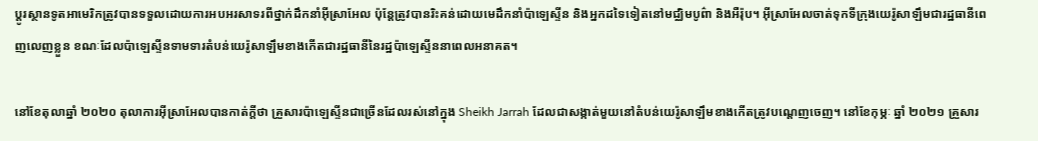ប្តូរស្ថានទូតអាមេរិកត្រូវបានទទួលដោយការអបអរសាទរពីថ្នាក់ដឹកនាំអ៊ីស្រាអែល ប៉ុន្តែត្រូវបានរិះគន់ដោយមេដឹកនាំប៉ាឡេស្ទីន និងអ្នកដទៃទៀតនៅមជ្ឈិមបូព៌ា និងអឺរ៉ុប។ អ៊ីស្រាអែលចាត់ទុកទីក្រុងយេរ៉ូសាឡឹមជារដ្ឋធានីពេញលេញខ្លួន ខណៈដែលប៉ាឡេស្ទីនទាមទារតំបន់យេរ៉ូសាឡឹមខាងកើតជារដ្ឋធានីនៃរដ្ឋប៉ាឡេស្ទីននាពេលអនាគត។

នៅខែតុលាឆ្នាំ ២០២០ តុលាការអ៊ីស្រាអែលបានកាត់ក្តីថា គ្រួសារប៉ាឡេស្ទីនជាច្រើនដែលរស់នៅក្នុង Sheikh Jarrah ដែលជាសង្កាត់មួយនៅតំបន់យេរ៉ូសាឡឹមខាងកើតត្រូវបណ្តេញចេញ។ នៅខែកុម្ភៈ ឆ្នាំ ២០២១ គ្រួសារ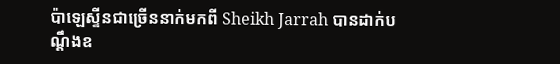ប៉ាឡេស្ទីនជាច្រើននាក់មកពី Sheikh Jarrah បានដាក់បណ្តឹងឧ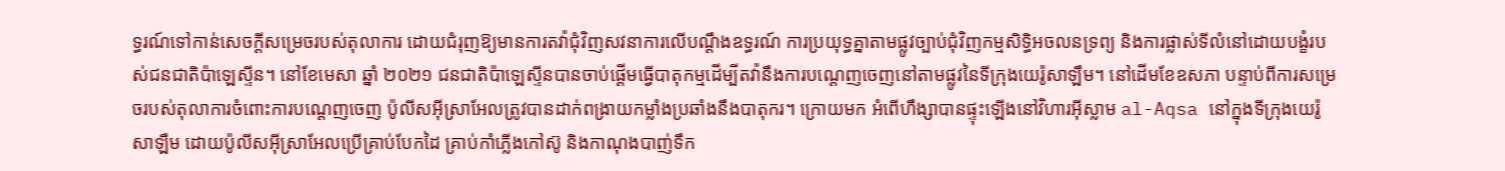ទ្ធរណ៍ទៅកាន់សេចក្តីសម្រេចរបស់តុលាការ ដោយជំរុញឱ្យមានការតវ៉ាជុំវិញសវនាការលើបណ្តឹងឧទ្ធរណ៍ ការប្រយុទ្ធគ្នាតាមផ្លូវច្បាប់ជុំវិញកម្មសិទ្ធិអចលនទ្រព្យ និងការផ្លាស់ទីលំនៅដោយបង្ខំរបស់ជនជាតិប៉ាឡេស្ទីន។ នៅខែមេសា ឆ្នាំ ២០២១ ជនជាតិប៉ាឡេស្ទីនបានចាប់ផ្តើមធ្វើបាតុកម្មដើម្បីតវ៉ានឹងការបណ្តេញចេញនៅតាមផ្លូវនៃទីក្រុងយេរ៉ូសាឡឹម។ នៅដើមខែឧសភា បន្ទាប់ពីការសម្រេចរបស់តុលាការចំពោះការបណ្តេញចេញ ប៉ូលីសអ៊ីស្រាអែលត្រូវបានដាក់ពង្រាយកម្លាំងប្រឆាំងនឹងបាតុករ។ ក្រោយមក អំពើហឹង្សាបានផ្ទុះឡើងនៅវិហារអ៊ីស្លាម al-Aqsa នៅក្នុងទីក្រុងយេរ៉ូសាឡឺម ដោយប៉ូលីសអ៊ីស្រាអែលប្រើគ្រាប់បែកដៃ គ្រាប់កាំភ្លើងកៅស៊ូ និងកាណុងបាញ់ទឹក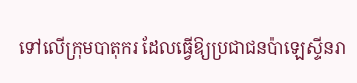ទៅលើក្រុមបាតុករ ដែលធ្វើឱ្យប្រជាជនប៉ាឡេស្ទីនរា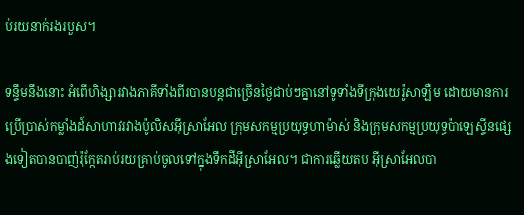ប់រយនាក់រងរបួស។

ទន្ទឹមនឹងនោះ អំពើហិង្សារវាងភាគីទាំងពីរបានបន្តជាច្រើនថ្ងៃជាប់ៗគ្នានៅទូទាំងទីក្រុងយេរ៉ូសាឡឺម ដោយមានការប្រើប្រាស់កម្លាំងដ៍សាហាវរវាងប៉ូលិសអ៊ីស្រាអែល ក្រុមសកម្មប្រយុទ្ធហាម៉ាស់ និងក្រុមសកម្មប្រយុទ្ធប៉ាឡេស្ទីនផ្សេងទៀតបានបាញ់រ៉ុក្កែតរាប់រយគ្រាប់ចូលទៅក្នុងទឹកដីអ៊ីស្រាអែល។ ជាការឆ្លើយតប អ៊ីស្រាអែលបា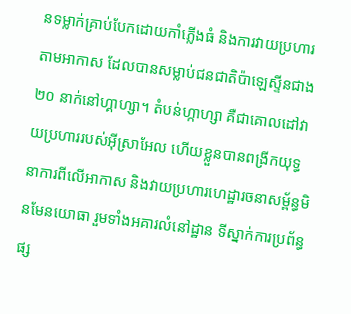នទម្លាក់គ្រាប់បែកដោយកាំភ្លើងធំ និងការវាយប្រហារតាមអាកាស ដែលបានសម្លាប់ជនជាតិប៉ាឡេស្ទីនជាង ២០ នាក់នៅហ្គាហ្សា។ តំបន់ហ្កាហ្សា គឺជាគោលដៅវាយប្រហាររបស់អ៊ីស្រាអែល ហើយខ្លួនបានពង្រីកយុទ្ធនាការពីលើអាកាស និងវាយប្រហារហេដ្ឋារចនាសម្ព័ន្ធមិនមែនយោធា រួមទាំងអគារលំនៅដ្ឋាន ទីស្នាក់ការប្រព័ន្ធផ្ស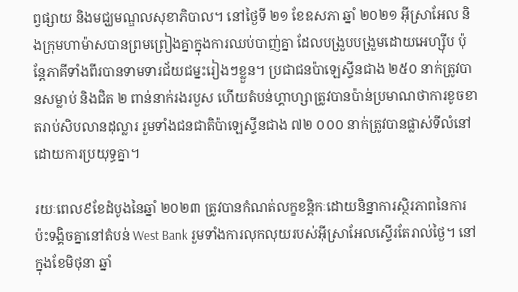ព្វផ្សាយ និងមជ្ឃមណ្ឌលសុខាភិបាល។ នៅថ្ងៃទី ២១ ខែឧសភា ឆ្នាំ ២០២១ អ៊ីស្រាអែល និងក្រុមហាម៉ាសបានព្រមព្រៀងគ្នាក្នុងការឈប់បាញ់គ្នា ដែលបង្រួបបង្រួមដោយអេហ្ស៊ីប ប៉ុន្តែភាគីទាំងពីរបានទាមទារជ័យជម្នះរៀងៗខ្លួន។ ប្រជាជនប៉ាឡេស្ទីនជាង ២៥០ នាក់ត្រូវបានសម្លាប់ និងជិត ២ ពាន់នាក់រងរបួស ហើយតំបន់ហ្គាហ្សាត្រូវបានប៉ាន់ប្រមាណថាការខូចខាតរាប់សិបលានដុល្លារ រួមទាំងជនជាតិប៉ាឡេស្ទីនជាង ៧២ ០០០ នាក់ត្រូវបានផ្លាស់ទីលំនៅដោយការប្រយុទ្ធគ្នា។

រយៈពេល៩ខែដំបូងនៃឆ្នាំ ២០២៣ ត្រូវបានកំណត់លក្ខខន្តិកៈដោយនិន្នាការស្ថិរភាពនៃការប៉ះទង្គិចគ្នានៅតំបន់ West Bank រួមទាំងការលុកលុយរបស់អ៊ីស្រាអែលស្ទើរតែរាល់ថ្ងៃ។ នៅក្នុងខែមិថុនា ឆ្នាំ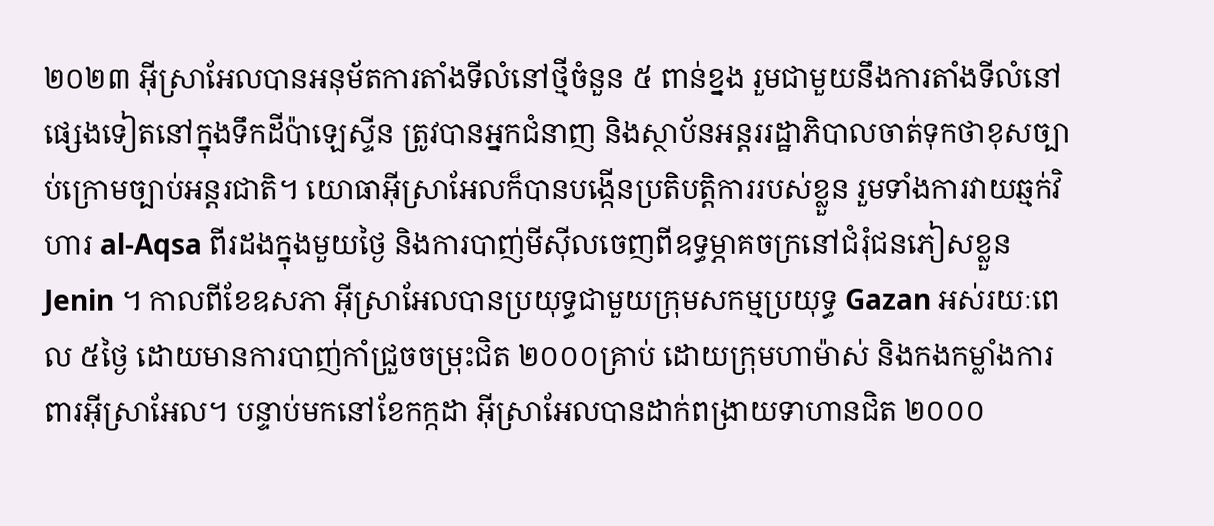២០២៣ អ៊ីស្រាអែលបានអនុម័តការតាំងទីលំនៅថ្មីចំនួន ៥ ពាន់ខ្នង រួមជាមួយនឹងការតាំងទីលំនៅផ្សេងទៀតនៅក្នុងទឹកដីប៉ាឡេស្ទីន ត្រូវបានអ្នកជំនាញ និងស្ថាប័នអន្តររដ្ឋាភិបាលចាត់ទុកថាខុសច្បាប់ក្រោមច្បាប់អន្តរជាតិ។ យោធាអ៊ីស្រាអែលក៏បានបង្កើនប្រតិបត្តិការរបស់ខ្លួន រួមទាំងការវាយឆ្មក់វិហារ al-Aqsa ពីរដងក្នុងមួយថ្ងៃ និងការបាញ់មីស៊ីលចេញពីឧទ្ធម្ភាគចក្រនៅជំរុំជនភៀសខ្លួន Jenin ។ កាលពីខែឧសភា អ៊ីស្រាអែលបានប្រយុទ្ធជាមួយក្រុមសកម្មប្រយុទ្ធ Gazan អស់រយៈពេល ៥ថ្ងៃ ដោយមានការបាញ់កាំជ្រួចចម្រុះជិត ២០០០គ្រាប់ ដោយក្រុមហាម៉ាស់ និងកងកម្លាំងការពារអ៊ីស្រាអែល។ បន្ទាប់មកនៅខែកក្កដា អ៊ីស្រាអែលបានដាក់ពង្រាយទាហានជិត ២០០០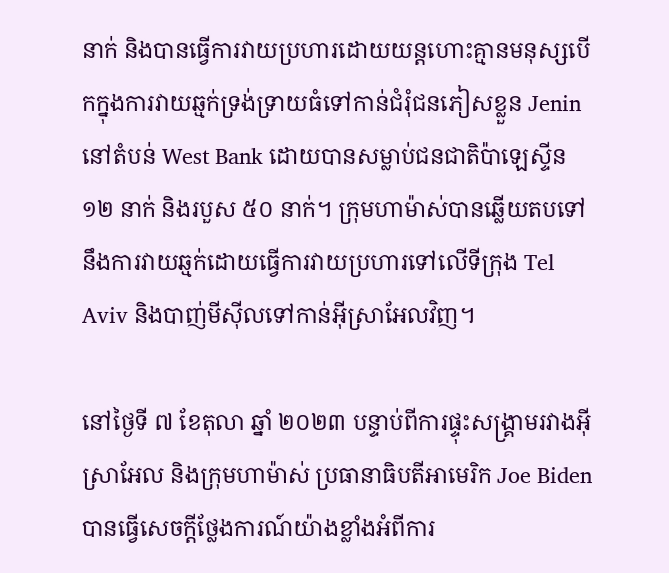នាក់ និងបានធ្វើការវាយប្រហារដោយយន្តហោះគ្មានមនុស្សបើកក្នុងការវាយឆ្មក់ទ្រង់ទ្រាយធំទៅកាន់ជំរុំជនភៀសខ្លួន Jenin នៅតំបន់ West Bank ដោយបានសម្លាប់ជនជាតិប៉ាឡេស្ទីន ១២ នាក់ និងរបួស ៥០ នាក់។ ក្រុមហាម៉ាស់បានឆ្លើយតបទៅនឹងការវាយឆ្មក់ដោយធ្វើការវាយប្រហារទៅលើទីក្រុង Tel Aviv និងបាញ់មីស៊ីលទៅកាន់អ៊ីស្រាអែលវិញ។

នៅថ្ងៃទី ៧ ខែតុលា ឆ្នាំ ២០២៣ បន្ទាប់ពីការផ្ទុះសង្រ្គាមរវាងអ៊ីស្រាអែល និងក្រុមហាម៉ាស់ ប្រធានាធិបតីអាមេរិក Joe Biden បានធ្វើសេចក្តីថ្លែងការណ៍យ៉ាងខ្លាំងអំពីការ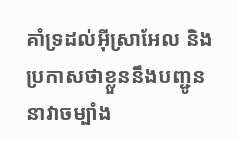គាំទ្រដល់អ៊ីស្រាអែល និង ប្រកាសថាខ្លួននឹងបញ្ជូននាវាចម្បាំង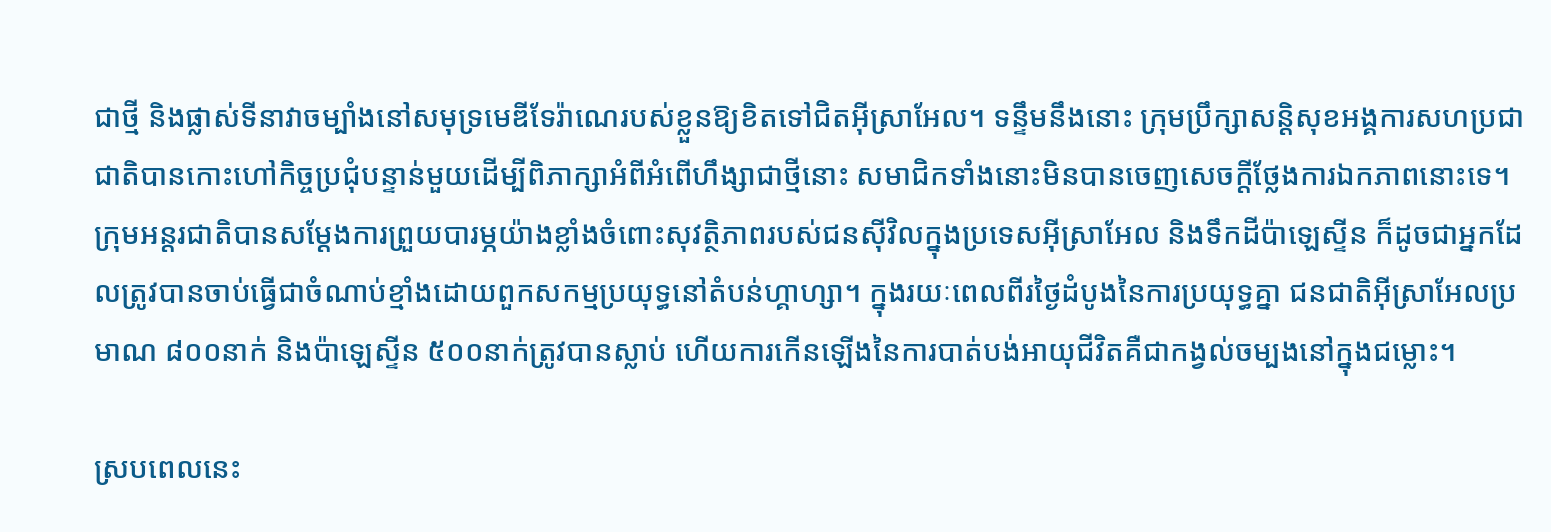ជាថ្មី និងផ្លាស់ទីនាវាចម្បាំងនៅសមុទ្រមេឌីទែរ៉ាណេរបស់ខ្លួនឱ្យខិតទៅជិតអ៊ីស្រាអែល។ ទន្ទឹមនឹងនោះ ក្រុមប្រឹក្សាសន្តិសុខអង្គការសហប្រជាជាតិបានកោះហៅកិច្ចប្រជុំបន្ទាន់មួយដើម្បីពិភាក្សាអំពីអំពើហឹង្សាជាថ្មីនោះ សមាជិកទាំងនោះមិនបានចេញសេចក្តីថ្លែងការឯកភាពនោះទេ។ ក្រុមអន្តរជាតិបានសម្តែងការព្រួយបារម្ភយ៉ាងខ្លាំងចំពោះសុវត្ថិភាពរបស់ជនស៊ីវិលក្នុងប្រទេសអ៊ីស្រាអែល និងទឹកដីប៉ាឡេស្ទីន ក៏ដូចជាអ្នកដែលត្រូវបានចាប់ធ្វើជាចំណាប់ខ្មាំងដោយពួកសកម្មប្រយុទ្ធនៅតំបន់ហ្គាហ្សា។ ក្នុងរយៈពេលពីរថ្ងៃដំបូងនៃការប្រយុទ្ធគ្នា ជនជាតិអ៊ីស្រាអែលប្រមាណ ៨០០នាក់ និងប៉ាឡេស្ទីន ៥០០នាក់ត្រូវបានស្លាប់ ហើយការកើនឡើងនៃការបាត់បង់អាយុជីវិតគឺជាកង្វល់ចម្បងនៅក្នុងជម្លោះ។

ស្របពេលនេះ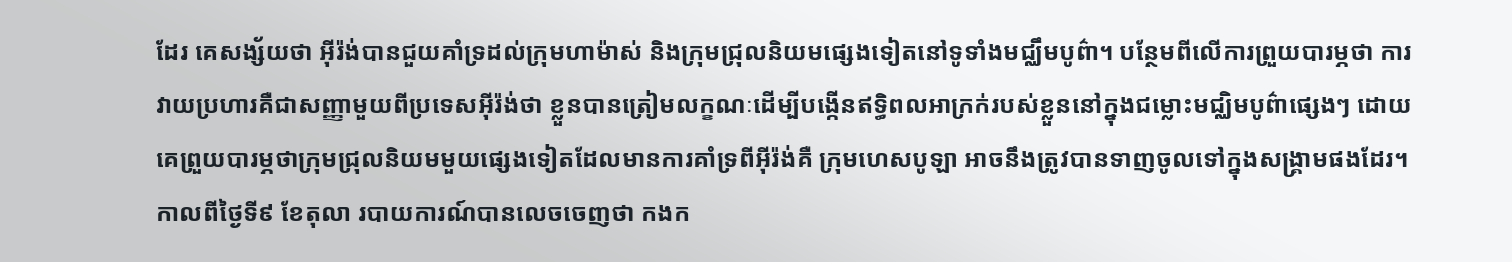ដែរ គេសង្ស័យថា អ៊ីរ៉ង់បានជួយគាំទ្រដល់ក្រុមហាម៉ាស់ និងក្រុមជ្រុលនិយមផ្សេងទៀតនៅទូទាំងមជ្ឈឹមបូព៌ា។ បន្ថែមពីលើការព្រួយបារម្ភថា ការវាយប្រហារគឺជាសញ្ញាមួយពីប្រទេសអ៊ីរ៉ង់ថា ខ្លួនបានត្រៀមលក្ខណៈដើម្បីបង្កើនឥទ្ធិពលអាក្រក់របស់ខ្លួននៅក្នុងជម្លោះមជ្ឈិមបូព៌ាផ្សេងៗ ដោយគេព្រួយបារម្ភថាក្រុមជ្រុលនិយមមួយផ្សេងទៀតដែលមានការគាំទ្រពីអ៊ីរ៉ង់គឺ ក្រុមហេសបូឡា អាចនឹងត្រូវបានទាញចូលទៅក្នុងសង្រ្គាមផងដែរ។ កាលពីថ្ងៃទី៩ ខែតុលា របាយការណ៍បានលេចចេញថា កងក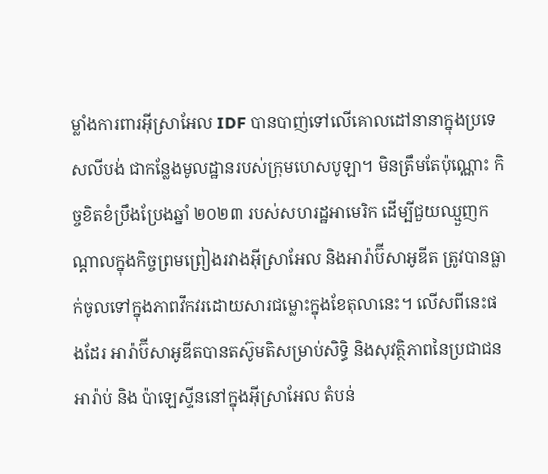ម្លាំងការពារអ៊ីស្រាអែល IDF បានបាញ់ទៅលើគោលដៅនានាក្នុងប្រទេសលីបង់ ជាកន្លែងមូលដ្ឋានរបស់ក្រុមហេសបូឡា។ មិនត្រឹមតែប៉ុណ្ណោះ កិច្ចខិតខំប្រឹងប្រែងឆ្នាំ ២០២៣ របស់សហរដ្ឋអាមេរិក ដើម្បីជួយឈ្មួញកណ្តាលក្នុងកិច្ចព្រមព្រៀងរវាងអ៊ីស្រាអែល និងអារ៉ាប៊ីសាអូឌីត ត្រូវបានធ្លាក់ចូលទៅក្នុងភាពវឹកវរដោយសារជម្លោះក្នុងខែតុលានេះ។ លើសពីនេះផងដែរ អារ៉ាប៊ីសាអូឌីតបានតស៊ូមតិសម្រាប់សិទ្ធិ និងសុវត្ថិភាពនៃប្រជាជនអារ៉ាប់ និង ប៉ាឡេស្ទីននៅក្នុងអ៊ីស្រាអែល តំបន់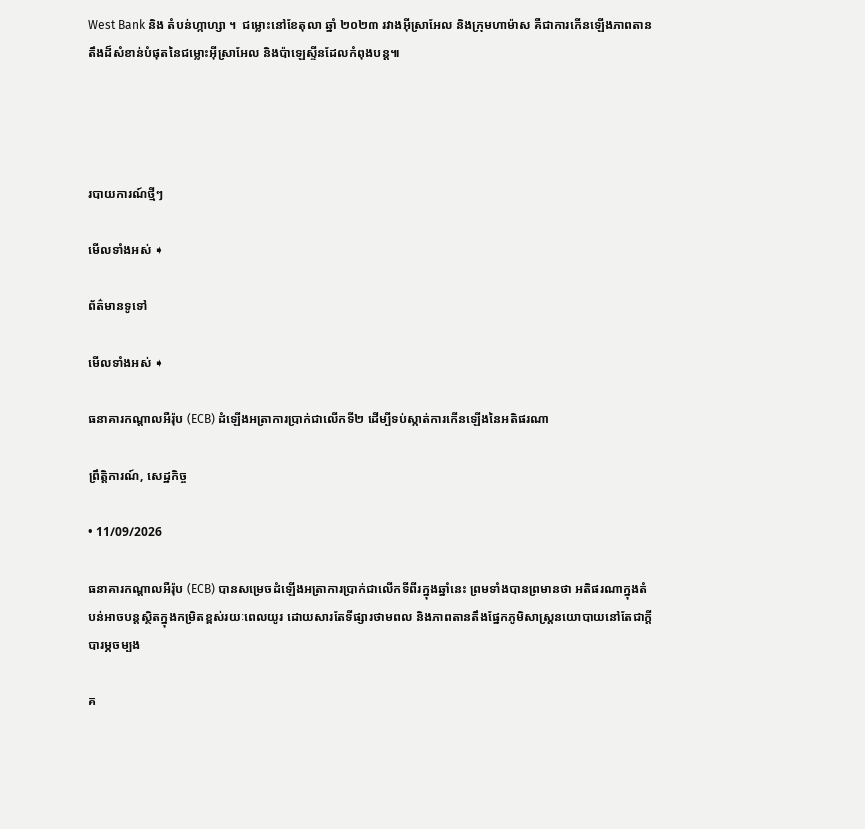West Bank និង តំបន់ហ្កាហ្សា ។  ជម្លោះនៅខែតុលា ឆ្នាំ ២០២៣ រវាងអ៊ីស្រាអែល និងក្រុមហាម៉ាស គឺជាការកើនឡើងភាពតានតឹងដ៏សំខាន់បំផុតនៃជម្លោះអ៊ីស្រាអែល និងប៉ាឡេស្ទីនដែលកំពុងបន្ត៕




របាយការណ៍ថ្មីៗ

មើលទាំងអស់ ➧

ព័ត៌មានទូទៅ

មើលទាំងអស់ ➧

ធនាគារកណ្តាលអឺរ៉ុប (ECB) ដំឡើងអត្រាការប្រាក់ជាលើកទី២ ដើម្បីទប់ស្កាត់ការកើនឡើងនៃអតិផរណា

ព្រឹត្តិការណ៍, សេដ្ឋកិច្ច

• 11/09/2026

ធនាគារកណ្តាលអឺរ៉ុប (ECB) បានសម្រេចដំឡើងអត្រាការប្រាក់ជាលើកទីពីរក្នុងឆ្នាំនេះ ព្រមទាំងបានព្រមានថា អតិផរណាក្នុងតំបន់អាចបន្តស្ថិតក្នុងកម្រិតខ្ពស់រយៈពេលយូរ ដោយសារតែទីផ្សារថាមពល និងភាពតានតឹងផ្នែកភូមិសាស្ត្រនយោបាយនៅតែជាក្តីបារម្ភចម្បង

គ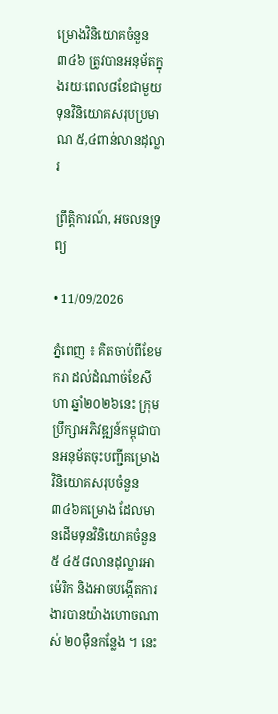ម្រោងវិនិយោគចំនួន ៣៤៦ ត្រូវបានអនុម័តក្នុងរយៈពេល៨ខែជាមួយទុនវិនិយោគសរុបប្រមាណ ៥,៤ពាន់លានដុល្លារ

ព្រឹត្តិការណ៍, អចលនទ្រព្យ

• 11/09/2026

ភ្នំពេញ ៖ គិតចាប់ពីខែមករា ដល់ដំណាច់ខែសីហា ឆ្នាំ២០២៦នេះ ក្រុមប្រឹក្សាអភិវឌ្ឍន៍កម្ពុជាបានអនុម័តចុះបញ្ជីគម្រោងវិនិយោគសរុបចំនួន ៣៤៦គម្រោង ដែលមានដើមទុនវិនិយោគចំនួន ៥ ៤៥៨លានដុល្លារអាម៉េរិក និងអាចបង្កើតការងារបានយ៉ាងហោចណាស់ ២០ម៉ឺនកន្លែង ។ នេះ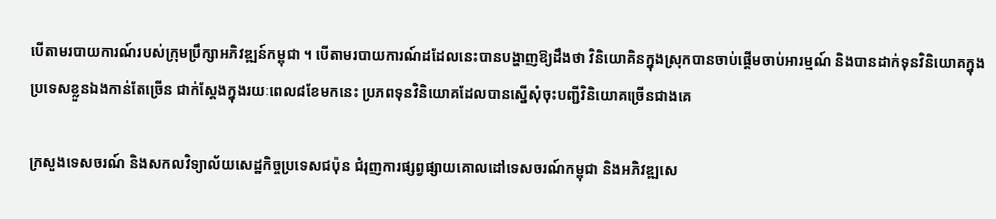បើតាមរបាយការណ៍របស់ក្រុមប្រឹក្សាអភិវឌ្ឍន៍កម្ពុជា ។ បើតាមរបាយការណ៍ដដែលនេះបានបង្ហាញឱ្យដឹងថា វិនិយោគិនក្នុងស្រុកបានចាប់ផ្ដើមចាប់អារម្មណ៍ និងបានដាក់ទុនវិនិយោគក្នុងប្រទេសខ្លួនឯងកាន់តែច្រើន ជាក់ស្ដែងក្នុងរយៈពេល៨ខែមកនេះ ប្រភពទុនវិនិយោគដែលបានស្នើសុំចុះបញ្ជីវិនិយោគច្រើនជាងគេ

ក្រសួងទេសចរណ៍ និងសកលវិទ្យាល័យសេដ្ឋកិច្ចប្រទេសជប៉ុន ជំរុញការផ្សព្វផ្សាយគោលដៅទេសចរណ៍កម្ពុជា និងអភិវឌ្ឍសេ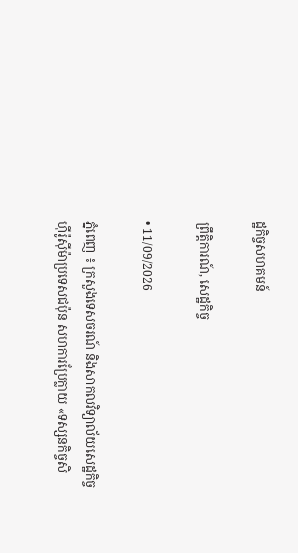ដ្ឋកិច្ចសហគមន៍

ព្រឹត្តិការណ៍, សេដ្ឋកិច្ច

• 11/09/2026

ភ្នំពេញ ៖ ក្រសួងទេសចរណ៍ និងសាកលវិទ្យាល័យសេដ្ឋកិច្ចហ៊ីរ៉ូស៊ីម៉ាប្រទេសជប៉ុន សហការប្រែក្លាយ «ទស្សនកិច្ចសិ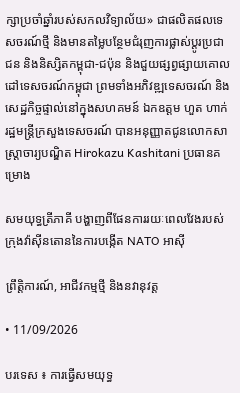ក្សាប្រចាំឆ្នាំរបស់សកលវិទ្យាល័យ» ជាផលិតផលទេសចរណ៍ថ្មី និងមានតម្លៃបន្ថែមជំរុញការផ្លាស់ប្តូរប្រជាជន និងនិស្សិតកម្ពុជា-ជប៉ុន និងជួយផ្សព្វផ្សាយគោលដៅទេសចរណ៍កម្ពុជា ព្រមទាំងអភិវឌ្ឍទេសចរណ៍ និងសេដ្ឋកិច្ចផ្ទាល់នៅក្នុងសហគមន៍ ឯកឧត្តម ហួត ហាក់ រដ្ឋមន្ត្រីក្រសួងទេសចរណ៍ បានអនុញ្ញាតជូនលោកសាស្រ្តាចារ្យបណ្ឌិត Hirokazu Kashitani ប្រធានគម្រោង

សមយុទ្ធត្រីភាគី បង្ហាញពីផែនការរយៈពេលវែងរបស់ក្រុងវ៉ាស៊ីនតោននៃការបង្កើត NATO អាស៊ី

ព្រឹត្តិការណ៍, អាជីវកម្មថ្មី និងនវានុវត្ត

• 11/09/2026

បរទេស ៖ ការធ្វើសមយុទ្ធ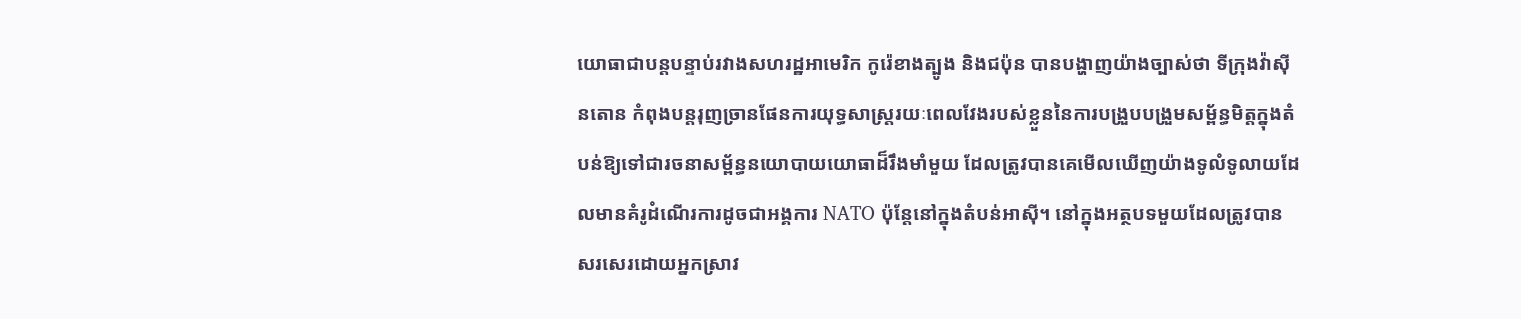យោធាជាបន្តបន្ទាប់រវាងសហរដ្ឋអាមេរិក កូរ៉េខាងត្បូង និងជប៉ុន បានបង្ហាញយ៉ាងច្បាស់ថា ទីក្រុងវ៉ាស៊ីនតោន កំពុងបន្តរុញច្រានផែនការយុទ្ធសាស្ត្ររយៈពេលវែងរបស់ខ្លួននៃការបង្រួបបង្រួមសម្ព័ន្ធមិត្តក្នុងតំបន់ឱ្យទៅជារចនាសម្ព័ន្ធនយោបាយយោធាដ៏រឹងមាំមួយ ដែលត្រូវបានគេមើលឃើញយ៉ាងទូលំទូលាយដែលមានគំរូដំណើរការដូចជាអង្គការ NATO ប៉ុន្តែនៅក្នុងតំបន់អាស៊ី។ នៅក្នុងអត្ថបទមួយដែលត្រូវបានសរសេរដោយអ្នកស្រាវ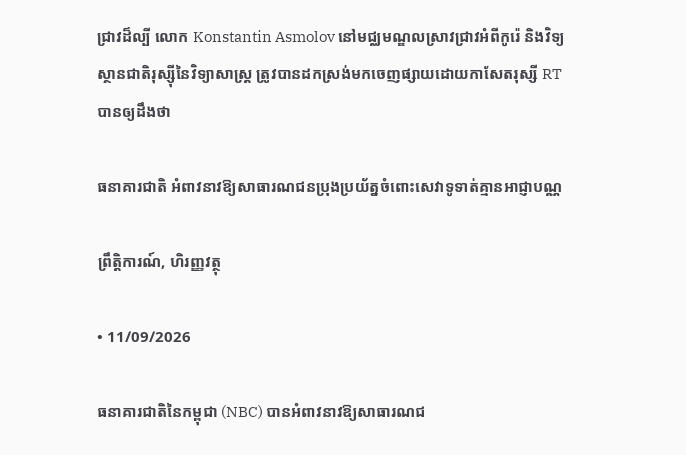ជ្រាវដ៏ល្បី លោក Konstantin Asmolov នៅមជ្ឈមណ្ឌលស្រាវជ្រាវអំពីកូរ៉េ និងវិទ្យស្ថានជាតិរុស្ស៊ីនៃវិទ្យាសាស្ត្រ ត្រូវបានដកស្រង់មកចេញផ្សាយដោយកាសែតរុស្សី RT បានឲ្យដឹងថា

ធនាគារជាតិ អំពាវនាវឱ្យសាធារណជនប្រុងប្រយ័ត្នចំពោះសេវាទូទាត់គ្មានអាជ្ញាបណ្ណ

ព្រឹត្តិការណ៍, ហិរញ្ញវត្ថុ

• 11/09/2026

ធនាគារជាតិនៃកម្ពុជា (NBC) បានអំពាវនាវឱ្យសាធារណជ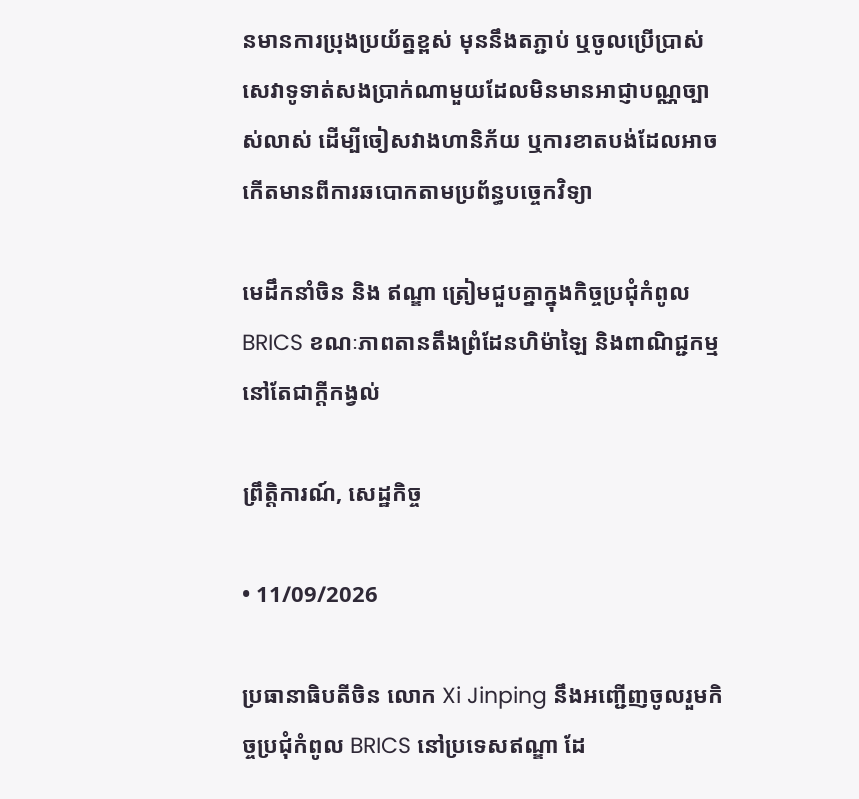នមានការប្រុងប្រយ័ត្នខ្ពស់ មុននឹងតភ្ជាប់ ឬចូលប្រើប្រាស់សេវាទូទាត់សងប្រាក់ណាមួយដែលមិនមានអាជ្ញាបណ្ណច្បាស់លាស់ ដើម្បីចៀសវាងហានិភ័យ ឬការខាតបង់ដែលអាចកើតមានពីការឆបោកតាមប្រព័ន្ធបច្ចេកវិទ្យា

មេដឹកនាំចិន និង ឥណ្ឌា ត្រៀមជួបគ្នាក្នុងកិច្ចប្រជុំកំពូល BRICS ខណៈភាពតានតឹងព្រំដែនហិម៉ាឡៃ និងពាណិជ្ជកម្មនៅតែជាក្តីកង្វល់

ព្រឹត្តិការណ៍, សេដ្ឋកិច្ច

• 11/09/2026

ប្រធានាធិបតីចិន លោក Xi Jinping នឹងអញ្ជើញចូលរួមកិច្ចប្រជុំកំពូល BRICS នៅប្រទេសឥណ្ឌា ដែ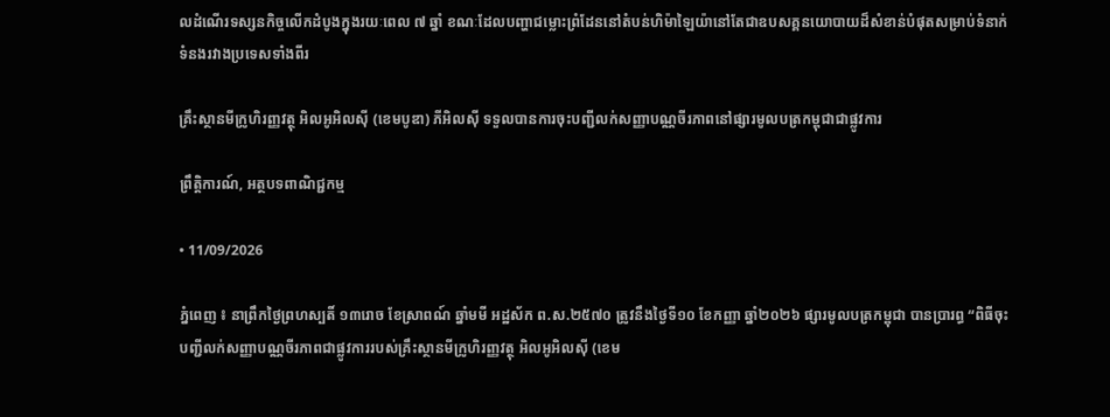លដំណើរទស្សនកិច្ចលើកដំបូងក្នុងរយៈពេល ៧ ឆ្នាំ ខណៈដែលបញ្ហាជម្លោះព្រំដែននៅតំបន់ហិម៉ាឡៃយ៉ានៅតែជាឧបសគ្គនយោបាយដ៏សំខាន់បំផុតសម្រាប់ទំនាក់ទំនងរវាងប្រទេសទាំងពីរ

គ្រឹះស្ថានមីក្រូហិរញ្ញវត្ថុ អិលអូអិលស៊ី (ខេមបូឌា) ភីអិលស៊ី ទទួលបានការចុះបញ្ជីលក់សញ្ញាបណ្ណចីរភាពនៅផ្សារមូលបត្រកម្ពុជាជាផ្លូវការ

ព្រឹត្តិការណ៍, អត្ថបទពាណិជ្ជកម្ម

• 11/09/2026

ភ្នំពេញ ៖ នាព្រឹកថ្ងៃព្រហស្បតិ៍ ១៣រោច ខែស្រាពណ៍ ឆ្នាំមមី អដ្ឋស័ក ព.ស.២៥៧០ ត្រូវនឹងថ្ងៃទី១០ ខែកញ្ញា ឆ្នាំ២០២៦ ផ្សារមូលបត្រកម្ពុជា បានប្រារព្ធ “ពិធីចុះបញ្ជីលក់សញ្ញាបណ្ណចីរភាពជាផ្លូវការរបស់គ្រឹះស្ថានមីក្រូហិរញ្ញវត្ថុ អិលអូអិលស៊ី (ខេម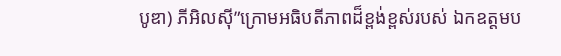បូឌា) ភីអិលស៊ី”ក្រោមអធិបតីភាពដ៏ខ្ពង់ខ្ពស់របស់ ឯកឧត្តមប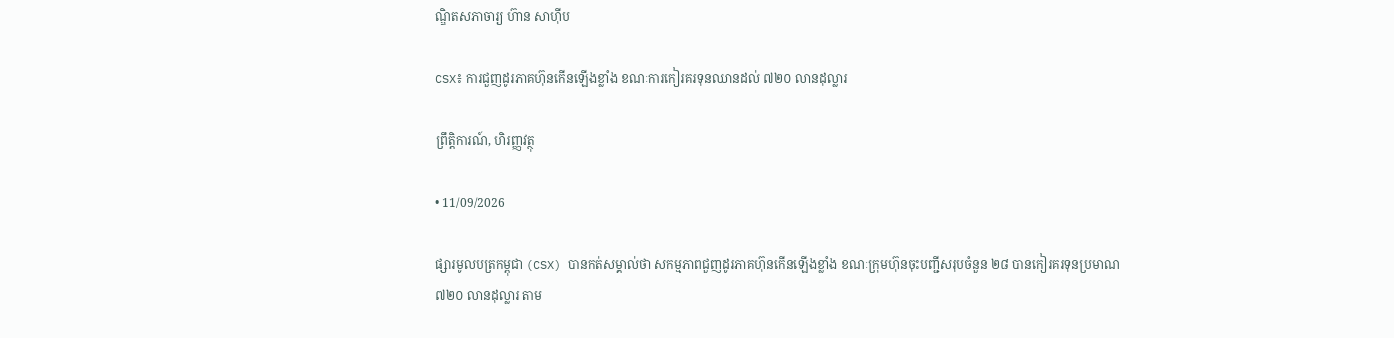ណិ្ឌតសភាចារ្យ ហ៊ាន សាហ៊ីប

CSX៖ ការជួញដូរភាគហ៊ុនកើនឡើងខ្លាំង ខណៈការកៀរគរទុនឈានដល់ ៧២០ លានដុល្លារ

ព្រឹត្តិការណ៍, ហិរញ្ញវត្ថុ

• 11/09/2026

ផ្សារមូលបត្រកម្ពុជា (CSX) បានកត់សម្គាល់ថា សកម្មភាពជួញដូរភាគហ៊ុនកើនឡើងខ្លាំង ខណៈក្រុមហ៊ុនចុះបញ្ជីសរុបចំនួន ២៨ បានកៀរគរទុនប្រមាណ ៧២០ លានដុល្លារ តាម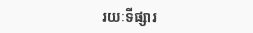រយៈទីផ្សារ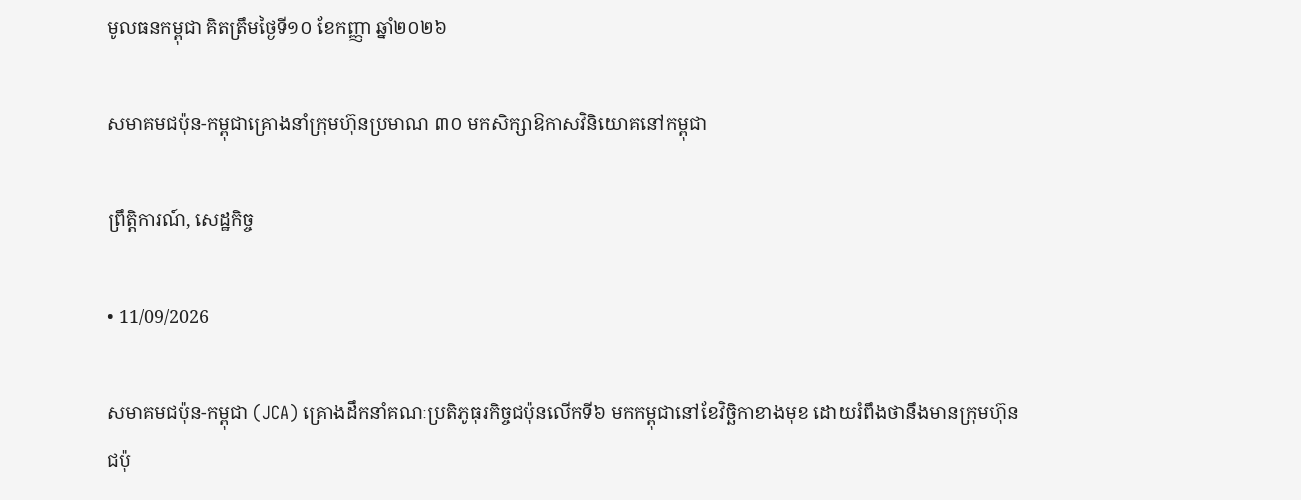មូលធនកម្ពុជា គិតត្រឹមថ្ងៃទី១០ ខែកញ្ញា ឆ្នាំ២០២៦

សមាគមជប៉ុន-កម្ពុជាគ្រោងនាំក្រុមហ៊ុនប្រមាណ ៣០ មកសិក្សាឱកាសវិនិយោគនៅកម្ពុជា

ព្រឹត្តិការណ៍, សេដ្ឋកិច្ច

• 11/09/2026

សមាគមជប៉ុន-កម្ពុជា (JCA) គ្រោងដឹកនាំគណៈប្រតិភូធុរកិច្ចជប៉ុនលើកទី៦ មកកម្ពុជានៅខែវិច្ឆិកាខាងមុខ ដោយរំពឹងថានឹងមានក្រុមហ៊ុនជប៉ុ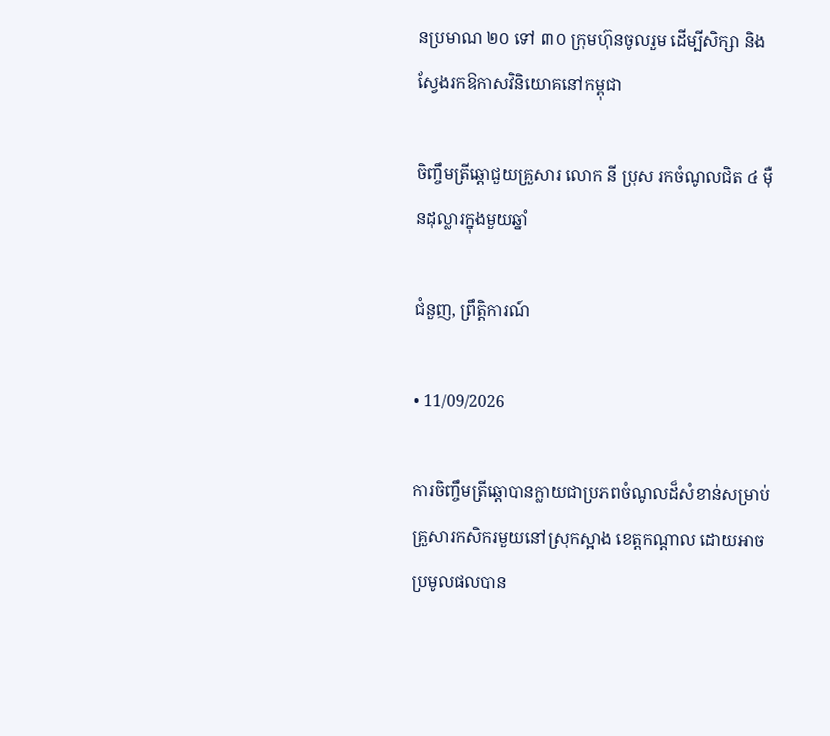នប្រមាណ ២០ ទៅ ៣០ ក្រុមហ៊ុនចូលរួម ដើម្បីសិក្សា និងស្វែងរកឱកាសវិនិយោគនៅកម្ពុជា

ចិញ្ចឹមត្រីឆ្ដោជួយគ្រួសារ លោក នី ប្រុស រកចំណូលជិត ៤ ម៉ឺនដុល្លារក្នុងមួយឆ្នាំ

ជំនួញ, ព្រឹត្តិការណ៍

• 11/09/2026

ការចិញ្ចឹមត្រីឆ្ដោបានក្លាយជាប្រភពចំណូលដ៏សំខាន់សម្រាប់គ្រួសារកសិករមួយនៅស្រុកស្អាង ខេត្តកណ្ដាល ដោយអាចប្រមូលផលបាន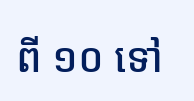ពី ១០ ទៅ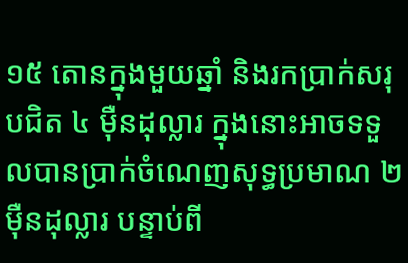១៥ តោនក្នុងមួយឆ្នាំ និងរកប្រាក់សរុបជិត ៤ ម៉ឺនដុល្លារ ក្នុងនោះអាចទទួលបានប្រាក់ចំណេញសុទ្ធប្រមាណ ២ ម៉ឺនដុល្លារ បន្ទាប់ពី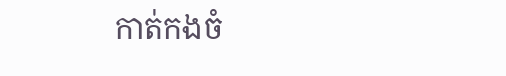កាត់កងចំ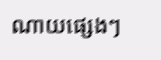ណាយផ្សេងៗ